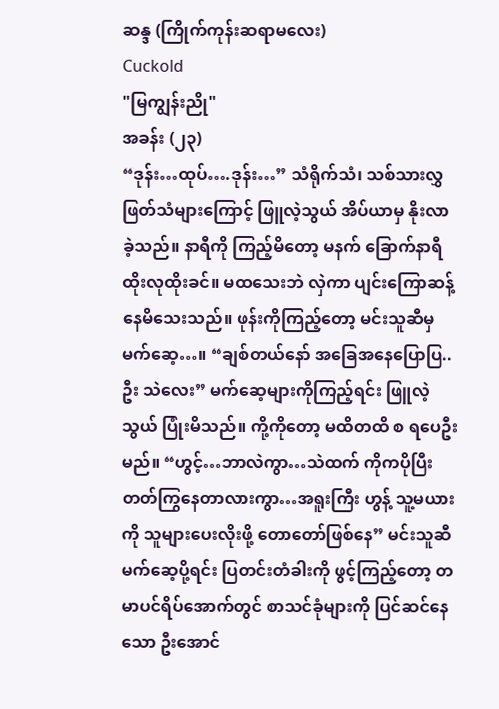ဆန္ဒ (ကြိုက်ကုန်းဆရာမလေး)
Cuckold
"မြကျွန်းညို"
အခန်း (၂၃)
“ဒုန်း…ထုပ်….ဒုန်း…” သံရိုက်သံ၊ သစ်သားလွှဖြတ်သံများကြောင့် ဖြူလဲ့သွယ် အိပ်ယာမှ နိုးလာခဲ့သည်။ နာရီကို ကြည့်မိတော့ မနက် ခြောက်နာရီ ထိုးလုထိုးခင်။ မထသေးဘဲ လှဲကာ ပျင်းကြောဆန့် နေမိသေးသည်။ ဖုန်းကိုကြည့်တော့ မင်းသူဆီမှ မက်ဆေ့…။ “ချစ်တယ်နော် အခြေအနေပြောပြ..ဦး သဲလေး” မက်ဆေ့များကိုကြည့်ရင်း ဖြူလဲ့သွယ် ပြုံးမိသည်။ ကို့ကိုတော့ မထိတထိ စ ရပေဦးမည်။ “ဟွင့်…ဘာလဲကွာ…သဲထက် ကိုကပိုပြီး တတ်ကြွနေတာလားကွာ…အရူးကြီး ဟွန့် သူ့မယားကို သူများပေးလိုးဖို့ တောတော်ဖြစ်နေ” မင်းသူဆီ မက်ဆေ့ပို့ရင်း ပြတင်းတံခါးကို ဖွင့်ကြည့်တော့ တမာပင်ရိပ်အောက်တွင် စာသင်ခုံများကို ပြင်ဆင်နေ သော ဦးအောင်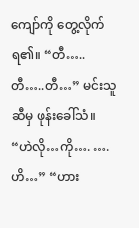ကျော်ကို တွေ့လိုက်ရ၏။ “တီ…..တီ…..တီ…” မင်းသူဆီမှ ဖုန်းခေါ်သံ။ “ဟဲလို…ကို…. ….ဟိ…” “ဟား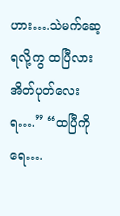ဟား….သဲမက်ဆေ့ရလို့ကွ ထပြီလား အိတ်ပုတ်လေးရ….” “ထပြီကိုရေ….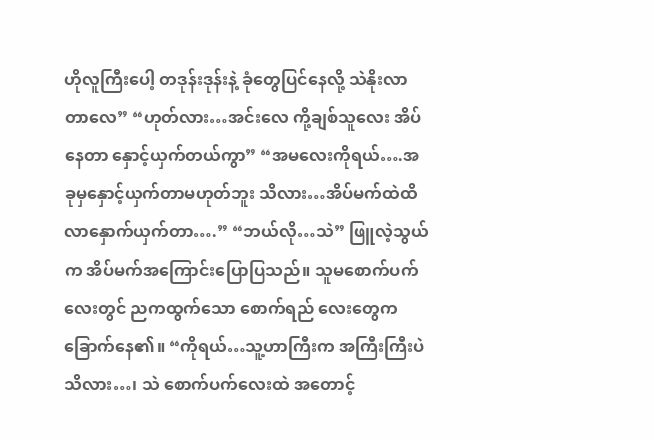ဟိုလူကြီးပေါ့ တဒုန်းဒုန်းနဲ့ ခုံတွေပြင်နေလို့ သဲနိုးလာတာလေ” “ဟုတ်လား…အင်းလေ ကို့ချစ်သူလေး အိပ်နေတာ နှောင့်ယှက်တယ်ကွာ” “အမလေးကိုရယ်….အခုမှနှောင့်ယှက်တာမဟုတ်ဘူး သိလား…အိပ်မက်ထဲထိ လာနှောက်ယှက်တာ….” “ဘယ်လို…သဲ” ဖြူလဲ့သွယ်က အိပ်မက်အကြောင်းပြောပြသည်။ သူမစောက်ပက်လေးတွင် ညကထွက်သော စောက်ရည် လေးတွေက ခြောက်နေ၏။ “ကိုရယ်…သူ့ဟာကြီးက အကြီးကြီးပဲသိလား…၊ သဲ စောက်ပက်လေးထဲ အတောင့်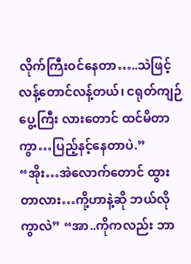လိုက်ကြီးဝင်နေတာ…..သဲဖြင့် လန့်တောင်လန့်တယ်၊ ငရုတ်ကျဉ်ပွေ့ကြီး လားတောင် ထင်မိတာကွာ…ပြည့်နင့်နေတာပဲ.” “အိုး…အဲလောက်တောင် ထွားတာလား…ကို့ဟာနဲ့ဆို ဘယ်လိုကွာလဲ” “အာ..ကိုကလည်း ဘာ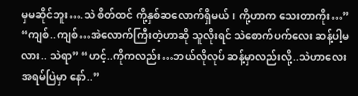မှမဆိုင်ဘူး….သဲ စိတ်ထင် ကို့နှစ်ဆလောက်ရှိမယ်၊ ကို့ဟာက သေးတာကိုး…” “ကျစ်..ကျစ်…အဲလောက်ကြီးတဲ့ဟာဆို သူလိုးရင် သဲစောက်ပက်လေး ဆန့်ပါ့မလား.. သဲရာ” “ဟင့်..ကိုကလည်း…ဘယ်လိုလုပ် ဆန့်မှာလည်းလို့..သဲဟာလေး အရမ်ပြဲမှာ နော်..”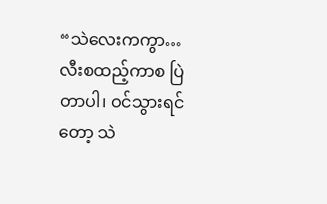“သဲလေးကကွာ…လီးစထည့်ကာစ ပြဲတာပါ၊ ဝင်သွားရင်တော့ သဲ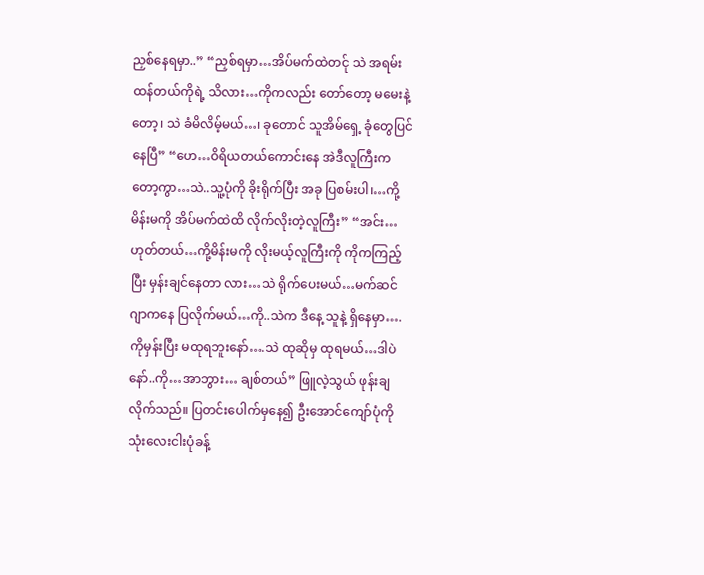ညှစ်နေရမှာ..” “ညှစ်ရမှာ…အိပ်မက်ထဲတင်ု သဲ အရမ်းထန်တယ်ကိုရဲ့ သိလား…ကိုကလည်း တော်တော့ မမေးနဲ့တော့၊ သဲ ခံမိလိမ့်မယ်…၊ ခုတောင် သူအိမ်ရှေ့ ခုံတွေပြင်နေပြီ” “ဟေ…ဝိရိယတယ်ကောင်းနေ အဲဒီလူကြီးကတော့ကွာ…သဲ..သူ့ပုံကို ခိုးရိုက်ပြီး အခု ပြစမ်းပါ၊…ကို့မိန်းမကို အိပ်မက်ထဲထိ လိုက်လိုးတဲ့လူကြီး” “အင်း…ဟုတ်တယ်…ကို့မိန်းမကို လိုးမယ့်လူကြီးကို ကိုကကြည့်ပြီး မှန်းချင်နေတာ လား…သဲ ရိုက်ပေးမယ်…မက်ဆင်ဂျာကနေ ပြလိုက်မယ်…ကို..သဲက ဒီနေ့ သူနဲ့ ရှိနေမှာ….ကိုမှန်းပြီး မထုရဘူးနော်….သဲ ထုဆိုမှ ထုရမယ်…ဒါပဲနော်..ကို…အာဘွား… ချစ်တယ်” ဖြူလဲ့သွယ် ဖုန်းချလိုက်သည်။ ပြတင်းပေါက်မှနေ၍ ဦးအောင်ကျော်ပုံကို သုံးလေးငါးပုံခန့်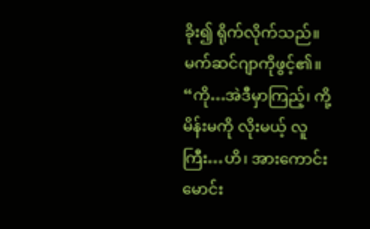ခိုး၍ ရိုက်လိုက်သည်။ မက်ဆင်ဂျာကိုဖွင့်၏။ “ကို…အဲဒီမှာကြည့်၊ ကို့ မိန်းမကို လိုးမယ့် လူကြီး…ဟိ၊ အားကောင်းမောင်း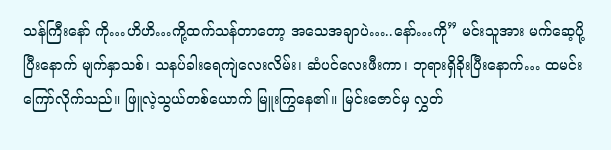သန်ကြီးနော် ကို…ဟိဟိ…ကို့ထက်သန်တာတော့ အသေအချာပဲ…..နော်…ကို” မင်းသူအား မက်ဆေ့ပို့ပြီးနောက် မျက်နှာသစ်၊ သနပ်ခါးရေကျဲလေးလိမ်း၊ ဆံပင်လေးဖီးကာ၊ ဘုရားရှိခိုးပြီးနောက်… ထမင်းကြော်လိုက်သည်။ ဖြူလဲ့သွယ်တစ်ယောက် မြူးကြွနေ၏။ မြင်းဇောင်မှ လွှတ်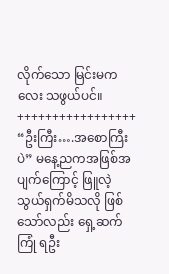လိုက်သော မြင်းမကလေး သဖွယ်ပင်။ +++++++++++++++++ “ဦးကြီး….အစောကြီးပဲ” မနေ့ညကအဖြစ်အပျက်ကြောင့် ဖြူလဲ့သွယ်ရှက်မိသလို ဖြစ်သော်လည်း ရှေ့ဆက်ကြုံ ရဦး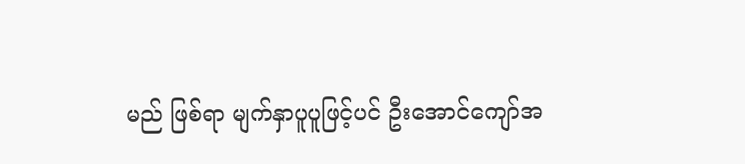မည် ဖြစ်ရာ မျက်နှာပူပူဖြင့်ပင် ဦးအောင်ကျော်အ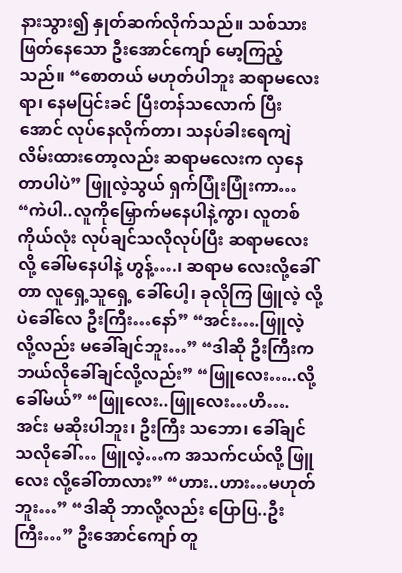နားသွား၍ နှုတ်ဆက်လိုက်သည်။ သစ်သားဖြတ်နေသော ဦးအောင်ကျော် မော့ကြည့်သည်။ “စောတယ် မဟုတ်ပါဘူး ဆရာမလေးရာ၊ နေမပြင်းခင် ပြီးတန်သလောက် ပြီးအောင် လုပ်နေလိုက်တာ၊ သနပ်ခါးရေကျဲလိမ်းထားတော့လည်း ဆရာမလေးက လှနေတာပါပဲ” ဖြူလဲ့သွယ် ရှက်ပြုံးပြုံးကာ… “ကဲပါ..လူကိုမြှောက်မနေပါနဲ့ကွာ၊ လူတစ်ကိုယ်လုံး လုပ်ချင်သလိုလုပ်ပြီး ဆရာမလေးလို့ ခေါ်မနေပါနဲ့ ဟွန့်….၊ ဆရာမ လေးလို့ခေါ်တာ လူရှေ့သူရှေ့ ခေါ်ပေါ့၊ ခုလိုကြ ဖြူလဲ့ လို့ပဲခေါ်လေ ဦးကြီး…နော်” “အင်း….ဖြူလဲ့ လို့လည်း မခေါ်ချင်ဘူး…” “ဒါဆို ဦးကြီးက ဘယ်လိုခေါ်ချင်လို့လည်း” “ဖြူလေး…..လို့ ခေါ်မယ်” “ဖြူလေး..ဖြူလေး…ဟိ….အင်း မဆိုးပါဘူး၊ ဦးကြီး သဘော၊ ခေါ်ချင်သလိုခေါ်… ဖြူလဲ့…က အသက်ငယ်လို့ ဖြူလေး လို့ခေါ်တာလား” “ဟား..ဟား…မဟုတ်ဘူး…” “ဒါဆို ဘာလို့လည်း ပြောပြ..ဦးကြီး…” ဦးအောင်ကျော် တူ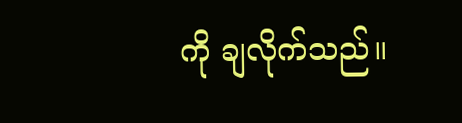ကို ချလိုက်သည်။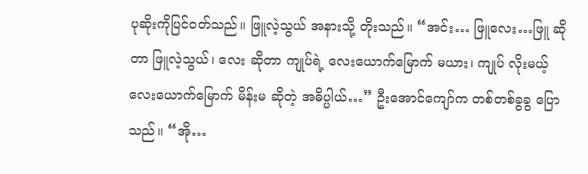ပုဆိုးကိုပြင်ဝတ်သည်။ ဖြူလဲ့သွယ် အနားသို့ တိုးသည်။ “အင်း… ဖြူလေး…ဖြူ ဆိုတာ ဖြူလဲ့သွယ်၊ လေး ဆိုတာ ကျုပ်ရဲ့ လေးယောက်မြောက် မယား၊ ကျုပ် လိုးမယ့် လေးယောက်မြောက် မိန်းမ ဆိုတဲ့ အဓိပ္ပါယ်…” ဦးအောင်ကျော်က တစ်တစ်ခွခွ ပြောသည်။ “အို…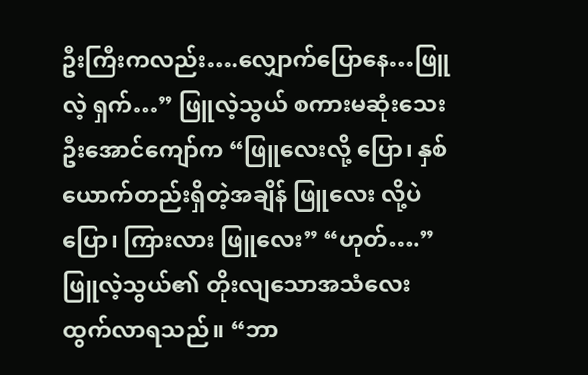ဦးကြီးကလည်း….လျှောက်ပြောနေ…ဖြူလဲ့ ရှက်…” ဖြူလဲ့သွယ် စကားမဆုံးသေး ဦးအောင်ကျော်က “ဖြူလေးလို့ ပြော၊ နှစ်ယောက်တည်းရှိတဲ့အချိန် ဖြူလေး လို့ပဲ ပြော၊ ကြားလား ဖြူလေး” “ဟုတ်….” ဖြူလဲ့သွယ်၏ တိုးလျသောအသံလေး ထွက်လာရသည်။ “ဘာ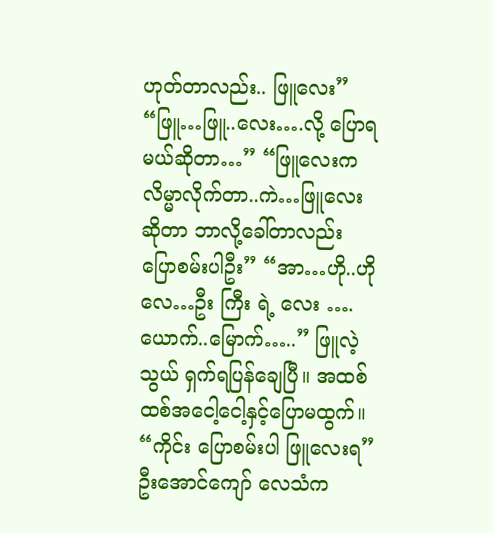ဟုတ်တာလည်း.. ဖြူလေး” “ဖြူ…ဖြူ..လေး….လို့ ပြောရမယ်ဆိုတာ…” “ဖြူလေးက လိမ္မာလိုက်တာ..ကဲ…ဖြူလေး ဆိုတာ ဘာလို့ခေါ်တာလည်း ပြောစမ်းပါဦး” “အာ…ဟို..ဟိုလေ…ဦး ကြီး ရဲ့ လေး ….ယောက်..မြောက်…..” ဖြူလဲ့သွယ် ရှက်ရပြန်ချေပြီ။ အထစ်ထစ်အငေါ့ငေါ့နှင့်ပြောမထွက်။ “ကိုင်း ပြောစမ်းပါ ဖြူလေးရ” ဦးအောင်ကျော် လေသံက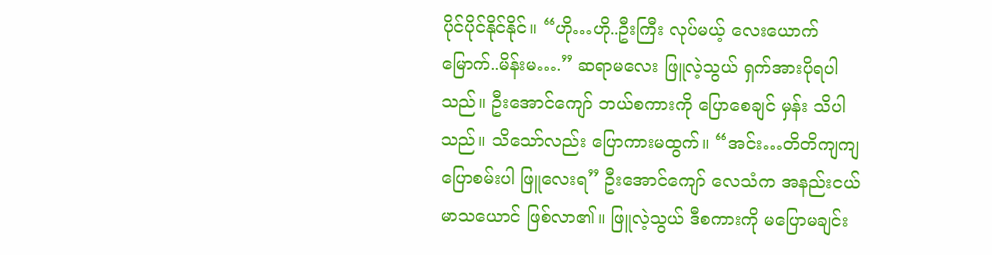ပိုင်ပိုင်နိုင်နိုင်။ “ဟို…ဟို..ဦးကြီး လုပ်မယ့် လေးယောက်မြောက်..မိန်းမ….” ဆရာမလေး ဖြူလဲ့သွယ် ရှက်အားပိုရပါသည်။ ဦးအောင်ကျော် ဘယ်စကားကို ပြောစေချင် မှန်း သိပါသည်။ သိသော်လည်း ပြောကားမထွက်။ “အင်း…တိတိကျကျ ပြောစမ်းပါ ဖြူလေးရ” ဦးအောင်ကျော် လေသံက အနည်းငယ်မာသယောင် ဖြစ်လာ၏။ ဖြူလဲ့သွယ် ဒီစကားကို မပြောမချင်း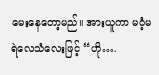မေးနေတော့မည်။ အားယူကာ မဝံ့မရဲလေသံလေးဖြင့် “ဟို….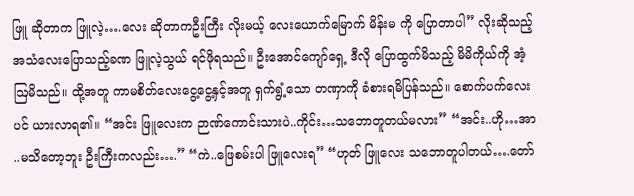ဖြူ ဆိုတာက ဖြူလဲ့….လေး ဆိုတာကဦးကြီး လိုးမယ့် လေးယောက်မြောက် မိန်းမ ကို ပြောတာပါ” လိုးဆိုသည့်အသံလေးပြောသည့်ခဏ ဖြူလဲ့သွယ် ရင်ဖိုရသည်။ ဦးအောင်ကျော်ရှေ့ ဒီလို ပြောထွက်မိသည့် မိမိကိုယ်ကို အံ့ဩမိသည်။ ထို့အတူ ကာမစိတ်လေးငွေ့ငွေ့နှင့်အတူ ရှက်ရွံ့သော တဏှာကို ခံစားရမိပြန်သည်။ စောက်ပက်လေးပင် ယားလာရ၏။ “အင်း ဖြူလေးက ဉာဏ်ကောင်းသားပဲ..ကိုင်း…သဘောတူတယ်မလား” “အင်း..ဟို…အာ ..မသိတော့ဘူး ဦးကြီးကလည်း….” “ကဲ..ဖြေစမ်းပါ ဖြူလေးရ” “ဟုတ် ဖြူလေး သဘောတူပါတယ်….တော်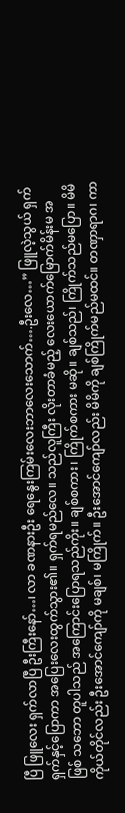ပြီ ဖြူလေး ရှက်လာပြီ ဦးကြီးနော်…၊ လာ ခဏနားဦး ရေနွေးကြမ်းလေးဘာလေးသောက်….ဦးလေ…” ဖြူလဲ့သွယ် ရှက်ရှက်နှင့်ပြောကာ အပြေးလေးထွက်သွား၏။ ရှက်ရမည်လေ။ သည်လူကြီး လိုးတာခံမည့် လေးယောက်မြောက်မိန်းမ အဖြစ် သဘော တူပါသည် အကြောင်းပြောရသည်ကိုး။ ချစ်စကား၊ ကြိုက်စကား မဆို။ ချစ်သည်၊ ကြိုက်သည်မပြော။ မိမိကိုယ်တိုင်လည်း ဦးအောင်ကျော်ကို မချစ်၊ မကြိုက်။ ဦးအောင်ကျော်လည်း မိမိကို ချစ်ကြိုက်မည်မထင်။ တဏှာရာဂ၊ ကာ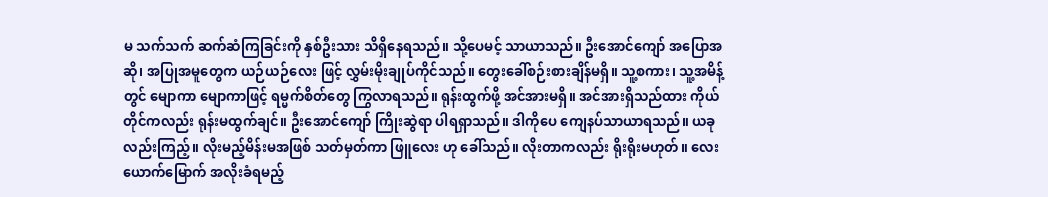မ သက်သက် ဆက်ဆံကြခြင်းကို နှစ်ဦးသား သိရှိနေရသည်။ သို့ပေမင့် သာယာသည်။ ဦးအောင်ကျော် အပြောအဆို၊ အပြုအမူတွေက ယဉ်ယဉ်လေး ဖြင့် လွှမ်းမိုးချုပ်ကိုင်သည်။ တွေးခေါ်စဉ်းစားချိန်မရှိ။ သူ့စကား၊ သူ့အမိန့်တွင် မျောကာ မျောကာဖြင့် ရမ္မက်စိတ်တွေ ကြွလာရသည်။ ရုန်းထွက်ဖို့ အင်အားမရှိ။ အင်အားရှိသည်ထား ကိုယ်တိုင်ကလည်း ရုန်းမထွက်ချင်။ ဦးအောင်ကျော် ကြိုးဆွဲရာ ပါရရှာသည်။ ဒါကိုပေ ကျေနပ်သာယာရသည်။ ယခုလည်းကြည့်။ လိုးမည့်မိန်းမအဖြစ် သတ်မှတ်ကာ ဖြူလေး ဟု ခေါ်သည်။ လိုးတာကလည်း ရိုးရိုးမဟုတ်။ လေးယောက်မြောက် အလိုးခံရမည့်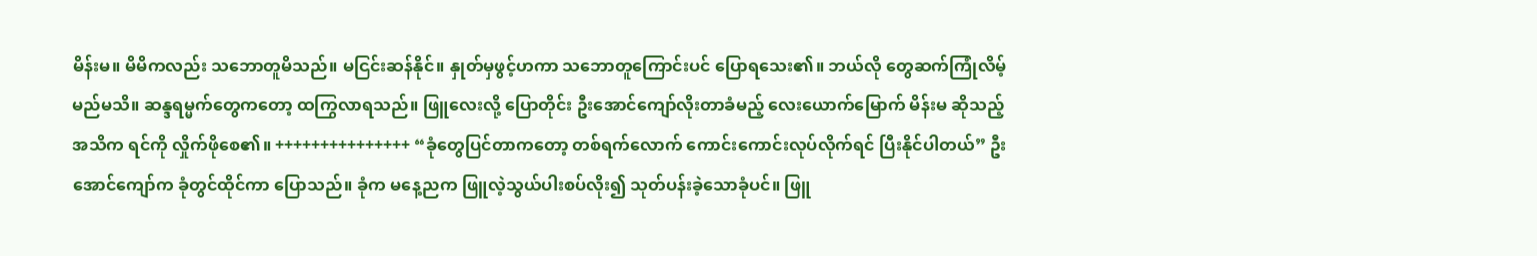မိန်းမ။ မိမိကလည်း သဘောတူမိသည်။ မငြင်းဆန်နိုင်။ နှုတ်မှဖွင့်ဟကာ သဘောတူကြောင်းပင် ပြောရသေး၏။ ဘယ်လို တွေဆက်ကြုံလိမ့်မည်မသိ။ ဆန္ဒရမ္မက်တွေကတော့ ထကြွလာရသည်။ ဖြူလေးလို့ ပြောတိုင်း ဦးအောင်ကျော်လိုးတာခံမည့် လေးယောက်မြောက် မိန်းမ ဆိုသည့် အသိက ရင်ကို လှိုက်ဖိုစေ၏။ +++++++++++++++ “ခုံတွေပြင်တာကတော့ တစ်ရက်လောက် ကောင်းကောင်းလုပ်လိုက်ရင် ပြီးနိုင်ပါတယ်” ဦးအောင်ကျော်က ခုံတွင်ထိုင်ကာ ပြောသည်။ ခုံက မနေ့ညက ဖြူလဲ့သွယ်ပါးစပ်လိုး၍ သုတ်ပန်းခဲ့သောခုံပင်။ ဖြူ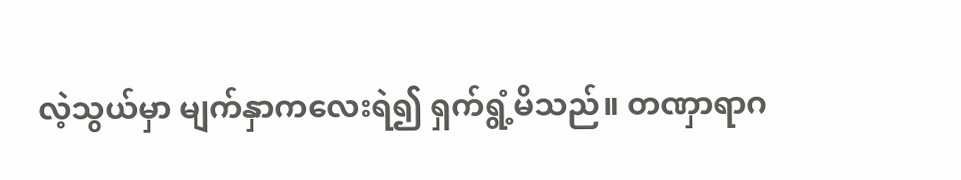လဲ့သွယ်မှာ မျက်နှာကလေးရဲ၍ ရှက်ရွံ့မိသည်။ တဏှာရာဂ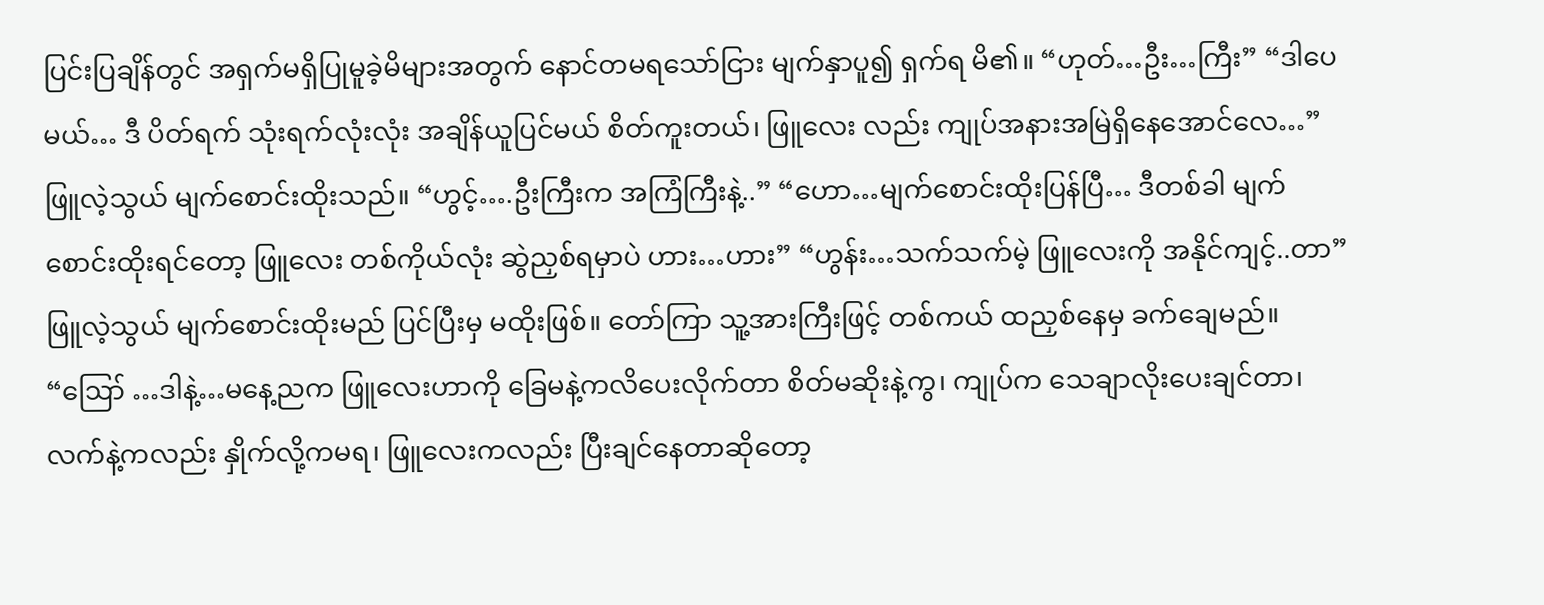ပြင်းပြချိန်တွင် အရှက်မရှိပြုမူခဲ့မိများအတွက် နောင်တမရသော်ငြား မျက်နှာပူ၍ ရှက်ရ မိ၏။ “ဟုတ်…ဦး…ကြီး” “ဒါပေမယ်… ဒီ ပိတ်ရက် သုံးရက်လုံးလုံး အချိန်ယူပြင်မယ် စိတ်ကူးတယ်၊ ဖြူလေး လည်း ကျုပ်အနားအမြဲရှိနေအောင်လေ…” ဖြူလဲ့သွယ် မျက်စောင်းထိုးသည်။ “ဟွင့်….ဦးကြီးက အကြံကြီးနဲ့..” “ဟော…မျက်စောင်းထိုးပြန်ပြီ… ဒီတစ်ခါ မျက်စောင်းထိုးရင်တော့ ဖြူလေး တစ်ကိုယ်လုံး ဆွဲညှစ်ရမှာပဲ ဟား…ဟား” “ဟွန်း…သက်သက်မဲ့ ဖြူလေးကို အနိုင်ကျင့်..တာ” ဖြူလဲ့သွယ် မျက်စောင်းထိုးမည် ပြင်ပြီးမှ မထိုးဖြစ်။ တော်ကြာ သူ့အားကြီးဖြင့် တစ်ကယ် ထညှစ်နေမှ ခက်ချေမည်။ “ဪ …ဒါနဲ့…မနေ့ညက ဖြူလေးဟာကို ခြေမနဲ့ကလိပေးလိုက်တာ စိတ်မဆိုးနဲ့ကွ၊ ကျုပ်က သေချာလိုးပေးချင်တာ၊ လက်နဲ့ကလည်း နှိုက်လို့ကမရ၊ ဖြူလေးကလည်း ပြီးချင်နေတာဆိုတော့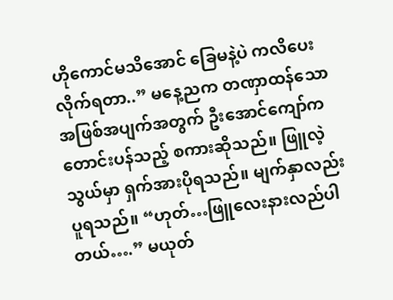ဟိုကောင်မသိအောင် ခြေမနဲ့ပဲ ကလိပေးလိုက်ရတာ..” မနေ့ညက တဏှာထန်သော အဖြစ်အပျက်အတွက် ဦးအောင်ကျော်က တောင်းပန်သည့် စကားဆိုသည်။ ဖြူလဲ့သွယ်မှာ ရှက်အားပိုရသည်။ မျက်နှာလည်းပူရသည်။ “ဟုတ်…ဖြူလေးနားလည်ပါတယ်….” မယုတ်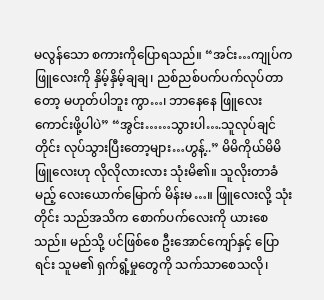မလွန်သော စကားကိုပြောရသည်။ “အင်း…ကျုပ်က ဖြူလေးကို နှိမ့်နှိမ့်ချချ၊ ညစ်ညစ်ပက်ပက်လုပ်တာတော့ မဟုတ်ပါဘူး ကွာ…၊ ဘာနေနေ ဖြူလေး ကောင်းဖို့ပါပဲ” “အွင်း……သွားပါ….သူလုပ်ချင်တိုင်း လုပ်သွားပြီးတော့များ…ဟွန့်..” မိမိကိုယ်မိမိ ဖြူလေးဟု လိုလိုလားလား သုံးမိ၏။ သူလိုးတာခံမည့် လေးယောက်မြောက် မိန်းမ…။ ဖြူလေးလို့ သုံးတိုင်း သည်အသိက စောက်ပက်လေးကို ယားစေသည်။ မည်သို့ ပင်ဖြစ်စေ ဦးအောင်ကျော်နှင့် ပြောရင်း သူမ၏ ရှက်ရွံ့မှုတွေကို သက်သာစေသလို၊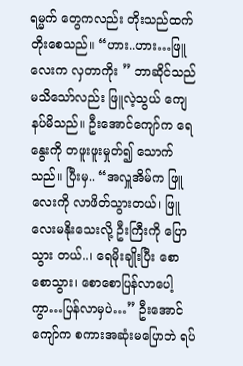ရမ္မက် တွေကလည်း တိုးသည်ထက်တိုးစေသည်။ “ဟား..ဟား…ဖြူလေးက လှတာကိုး ” ဘာဆိုင်သည်မသိသော်လည်း ဖြူလဲ့သွယ် ကျေနပ်မိသည်။ ဦးအောင်ကျော်က ရေနွေးကို တဖူးဖူးမှုတ်၍ သောက်သည်။ ပြီးမှ.. “အလှူအိမ်က ဖြူလေးကို လာဖိတ်သွားတယ်၊ ဖြူလေးမနိုးသေးလို့ ဦးကြီးကို ပြောသွား တယ်..၊ ရေမိုးချိုးပြီး စောစောသွား၊ စောစောပြန်လာပေါ့ကွာ…ပြန်လာမှပဲ…” ဦးအောင်ကျော်က စကားအဆုံးမပြောဘဲ ရပ်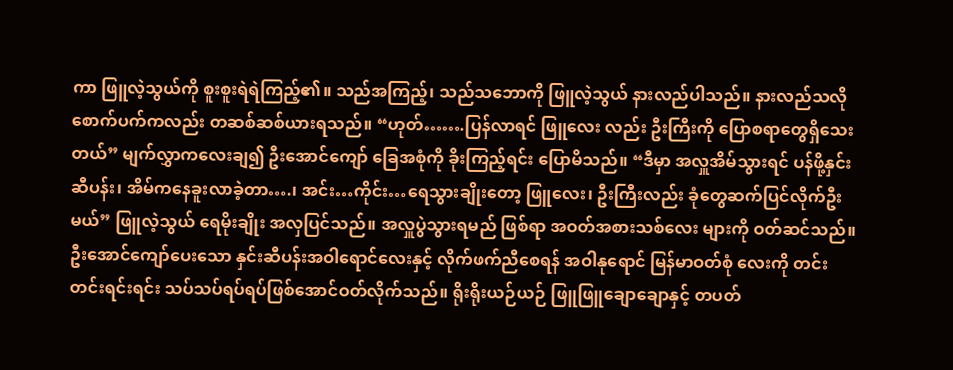ကာ ဖြူလဲ့သွယ်ကို စူးစူးရဲရဲကြည့်၏။ သည်အကြည့်၊ သည်သဘောကို ဖြူလဲ့သွယ် နားလည်ပါသည်။ နားလည်သလို စောက်ပက်ကလည်း တဆစ်ဆစ်ယားရသည်။ “ဟုတ်…….ပြန်လာရင် ဖြူလေး လည်း ဦးကြီးကို ပြောစရာတွေရှိသေးတယ်” မျက်လွှာကလေးချ၍ ဦးအောင်ကျော် ခြေအစုံကို ခိုးကြည့်ရင်း ပြောမိသည်။ “ဒီမှာ အလှူအိမ်သွားရင် ပန်ဖို့နှင်းဆီပန်း၊ အိမ်ကနေခူးလာခဲ့တာ….၊ အင်း…ကိုင်း…ရေသွားချိုးတော့ ဖြူလေး၊ ဦးကြီးလည်း ခုံတွေဆက်ပြင်လိုက်ဦးမယ်” ဖြူလဲ့သွယ် ရေမိုးချိုး အလှပြင်သည်။ အလှူပွဲသွားရမည် ဖြစ်ရာ အဝတ်အစားသစ်လေး များကို ဝတ်ဆင်သည်။ ဦးအောင်ကျော်ပေးသော နှင်းဆီပန်းအဝါရောင်လေးနှင့် လိုက်ဖက်ညီစေရန် အဝါနုရောင် မြန်မာဝတ်စုံ လေးကို တင်းတင်းရင်းရင်း သပ်သပ်ရပ်ရပ်ဖြစ်အောင်ဝတ်လိုက်သည်။ ရိုးရိုးယဉ်ယဉ် ဖြူဖြူချောချောနှင့် တပတ်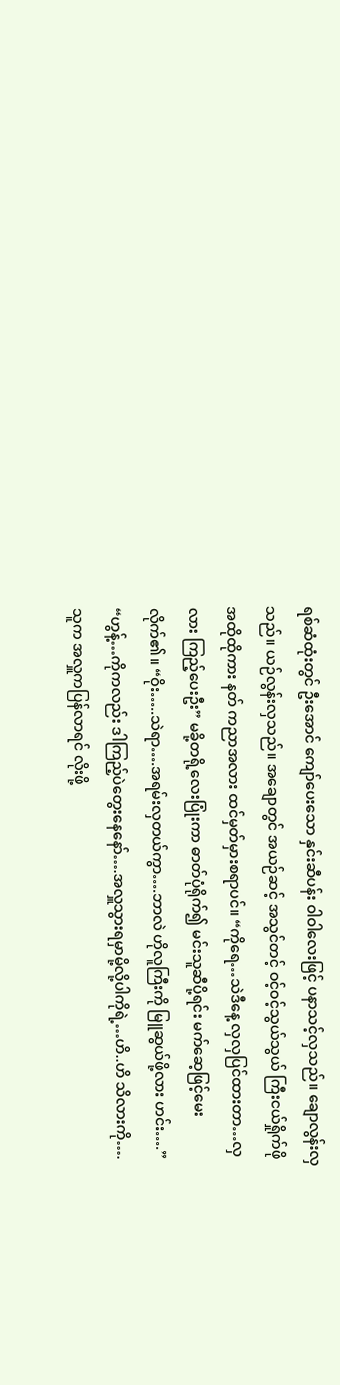ရစ်ဆံထုံးတွင် ဦးအောင် ကျော်ပေးသော နှင်းဆီပန်း ဝါဝါလေးဖြင့် ပနာသင့်လှသည်။ ချောလွန်းလှသည်။ ယဉ်လွန်းလှသည်။ အချောတွင် အယဉ်ဆင့် အသွင်တင့် ဝင့်ဝင့်သွယ်သွယ် ကြီးငယ်ရှိုက်ဖို အထိုထိုကား နတ် ကညာအလား ထင်မှတ်မှားစရာပင်။ “ကိုရေ…သဲဒီနေ့ လှလှပြင်ထားတာ…လှလား ကြည့်ပေးဦး” မခို့တရို့လေးပြုံးကာ ဓာတ်ပုံရိုက်၍ မင်းသူဆီပို့ရင်း မက်ဆေ့ဖြင့်မေးလိုက်၏။ “ဝိုး…..သဲရာ….အရမ်းလှတယ်ကွာ….ဘာလဲ ဟိုလူကြီးကို မြူဆွယ်ဖို့လား ဟင်း….” “ဟွန့်…ကိုကလည်း ဒါကြည့်ပဲတွေးနေနော်….အလှူသွားရမှာမို့လို့ပါကိုရဲ့…ဟိ..ဟိ သိလားကို…. သူက အလှူကပြန်လာရင် လိုးဖို့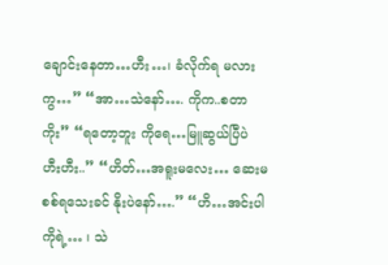ချောင်းနေတာ…ဟီး…၊ ခံလိုက်ရ မလားကွ…” “အာ…သဲနော်…. ကိုက..စတာကိုး” “ရတော့ဘူး ကိုရေ…မြူဆွယ်ပြီပဲ ဟီးဟီး..” “ဟိတ်…အရူးမလေး… ဆေးမစစ်ရသေးခင် နိုးပဲနော်….” “ဟိ…အင်းပါ ကိုရဲ့… ၊ သဲ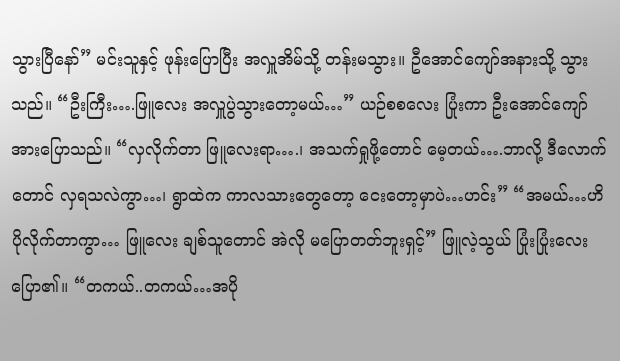သွားပြီနော်” မင်းသူနှင့် ဖုန်းပြောပြီး အလှူအိမ်သို့ တန်းမသွား။ ဦအောင်ကျော်အနားသို့ သွားသည်။ “ဦးကြီး….ဖြူလေး အလှူပွဲသွားတော့မယ်…” ယဉ်စစလေး ပြုံးကာ ဦးအောင်ကျော်အားပြောသည်။ “လှလိုက်တာ ဖြူလေးရာ….၊ အသက်ရှုဖို့တောင် မေ့တယ်….ဘာလို့ ဒီလောက်တောင် လှရသလဲကွာ…၊ ရွာထဲက ကာလသားတွေတော့ ငေးတော့မှာပဲ…ဟင်း” “အမယ်…ဟိ ပိုလိုက်တာကွာ… ဖြူလေး ချစ်သူတောင် အဲလို မပြောတတ်ဘူးရှင့်” ဖြူလဲ့သွယ် ပြုံးပြုံးလေး ပြော၏။ “တကယ်..တကယ်…အပို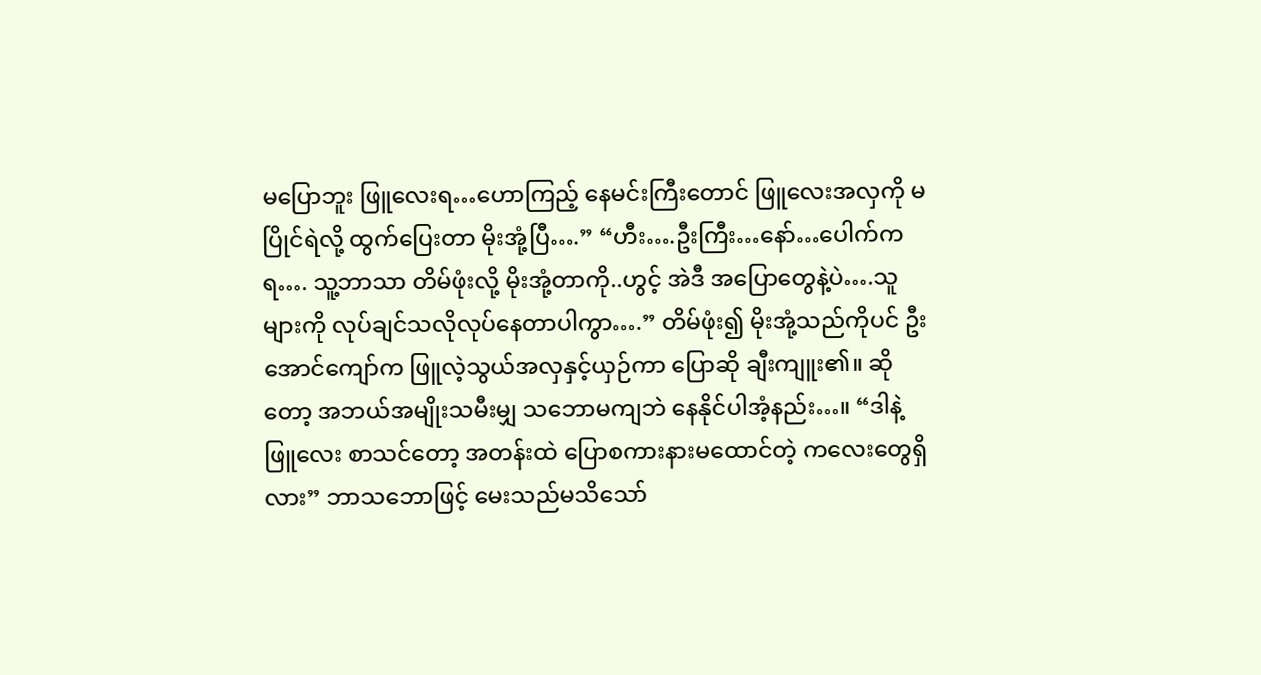မပြောဘူး ဖြူလေးရ…ဟောကြည့် နေမင်းကြီးတောင် ဖြူလေးအလှကို မပြိုင်ရဲလို့ ထွက်ပြေးတာ မိုးအုံ့ပြီ….” “ဟီး….ဦးကြီး…နော်…ပေါက်ကရ…. သူ့ဘာသာ တိမ်ဖုံးလို့ မိုးအုံ့တာကို..ဟွင့် အဲဒီ အပြောတွေနဲ့ပဲ….သူများကို လုပ်ချင်သလိုလုပ်နေတာပါကွာ….” တိမ်ဖုံး၍ မိုးအုံ့သည်ကိုပင် ဦးအောင်ကျော်က ဖြူလဲ့သွယ်အလှနှင့်ယှဉ်ကာ ပြောဆို ချီးကျူး၏။ ဆိုတော့ အဘယ်အမျိုးသမီးမျှ သဘောမကျဘဲ နေနိုင်ပါအံ့နည်း…။ “ဒါနဲ့ ဖြူလေး စာသင်တော့ အတန်းထဲ ပြောစကားနားမထောင်တဲ့ ကလေးတွေရှိလား” ဘာသဘောဖြင့် မေးသည်မသိသော်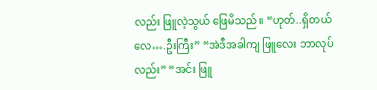လည်း ဖြူလဲ့သွယ် ဖြေမိသည်။ “ဟုတ်..ရှိတယ်လေ….ဦးကြီး” “အဲဒီအခါကျ ဖြူလေး ဘာလုပ်လည်း” “အင်း ဖြူ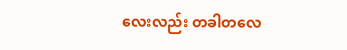လေးလည်း တခါတလေ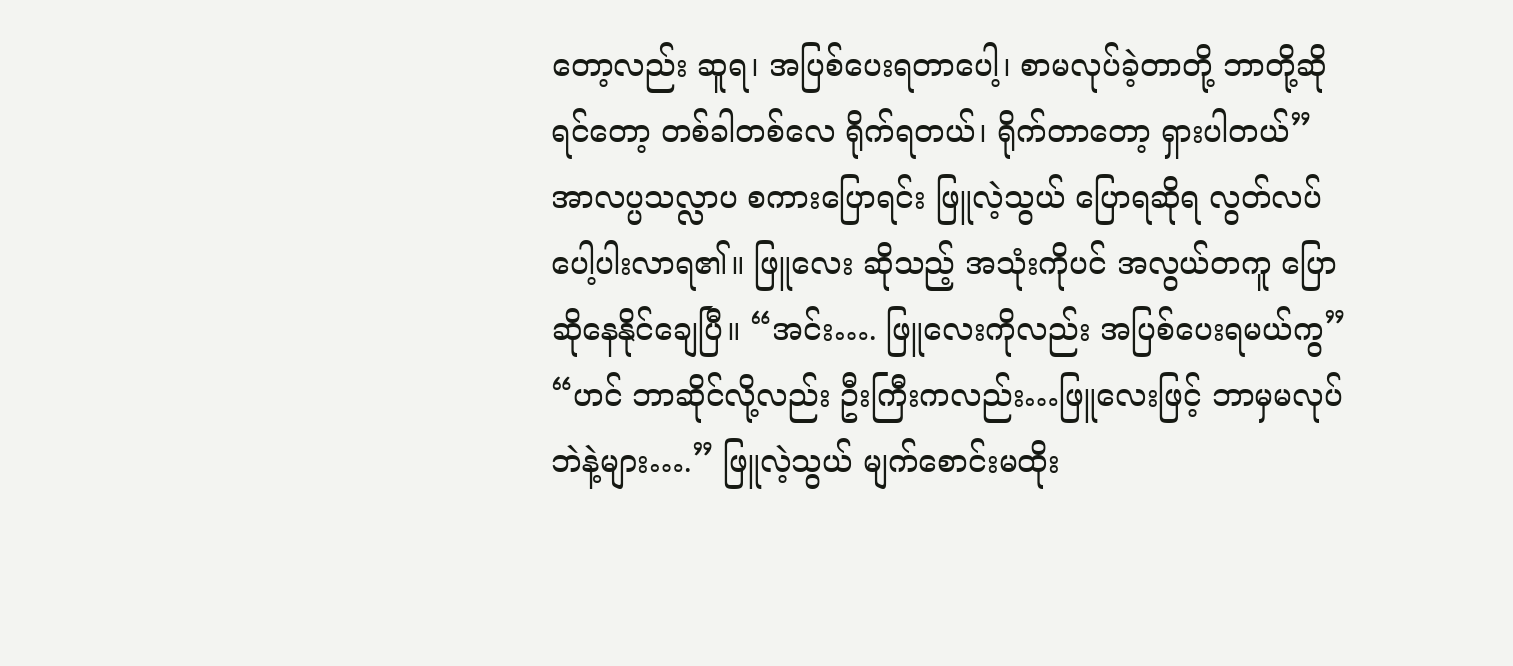တော့လည်း ဆူရ၊ အပြစ်ပေးရတာပေါ့၊ စာမလုပ်ခဲ့တာတို့ ဘာတို့ဆိုရင်တော့ တစ်ခါတစ်လေ ရိုက်ရတယ်၊ ရိုက်တာတော့ ရှားပါတယ်” အာလပ္ပသလ္လာပ စကားပြောရင်း ဖြူလဲ့သွယ် ပြောရဆိုရ လွတ်လပ်ပေါ့ပါးလာရ၏။ ဖြူလေး ဆိုသည့် အသုံးကိုပင် အလွယ်တကူ ပြောဆိုနေနိုင်ချေပြီ။ “အင်း…. ဖြူလေးကိုလည်း အပြစ်ပေးရမယ်ကွ” “ဟင် ဘာဆိုင်လို့လည်း ဦးကြီးကလည်း…ဖြူလေးဖြင့် ဘာမှမလုပ်ဘဲနဲ့များ….” ဖြူလဲ့သွယ် မျက်စောင်းမထိုး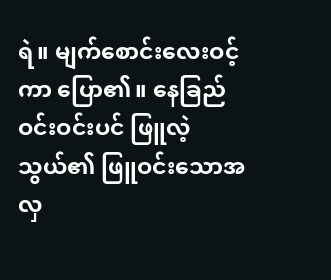ရဲ။ မျက်စောင်းလေးဝင့်ကာ ပြော၏။ နေခြည်ဝင်းဝင်းပင် ဖြူလဲ့သွယ်၏ ဖြူဝင်းသောအလှ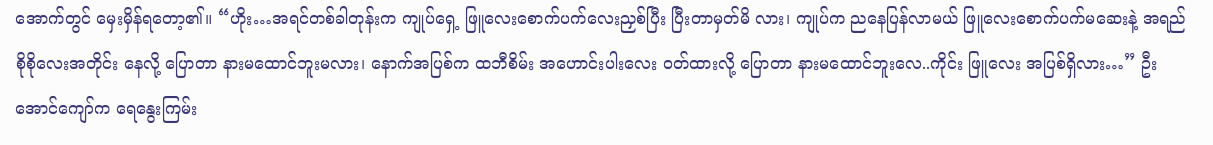အောက်တွင် မှေးမှိန်ရတော့၏။ “ဟိုး…အရင်တစ်ခါတုန်းက ကျုပ်ရှေ့ ဖြူလေးစောက်ပက်လေးညှစ်ပြီး ပြီးတာမှတ်မိ လား၊ ကျုပ်က ညနေပြန်လာမယ် ဖြူလေးစောက်ပက်မဆေးနဲ့ အရည်စိုစိုလေးအတိုင်း နေလို့ ပြောတာ နားမထောင်ဘူးမလား၊ နောက်အပြစ်က ထဘီစိမ်း အဟောင်းပါးလေး ဝတ်ထားလို့ ပြောတာ နားမထောင်ဘူးလေ..ကိုင်း ဖြူလေး အပြစ်ရှိလား…” ဦးအောင်ကျော်က ရေနွေးကြမ်း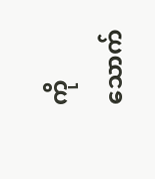ကို သောက်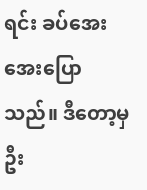ရင်း ခပ်အေးအေးပြောသည်။ ဒီတော့မှ ဦး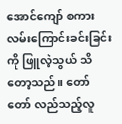အောင်ကျော် စကားလမ်းကြောင်းခင်းခြင်းကို ဖြူလဲ့သွယ် သိတော့သည်။ တော်တော် လည်သည့်လူ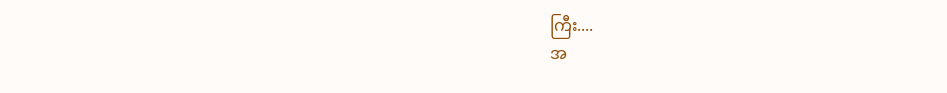ကြီး....
အ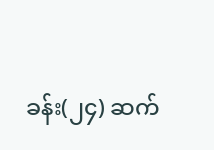ခန်း(၂၄) ဆက်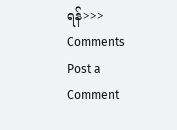ရန်>>>
Comments
Post a Comment